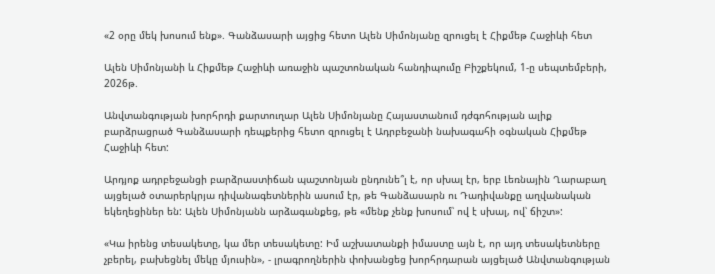«2 օրը մեկ խոսում ենք». Գանձասարի այցից հետո Ալեն Սիմոնյանը զրուցել է Հիքմեթ Հաջիևի հետ

Ալեն Սիմոնյանի և Հիքմեթ Հաջիևի առաջին պաշտոնական հանդիպումը Բիշքեկում, 1-ը սեպտեմբերի, 2026թ.

Անվտանգության խորհրդի քարտուղար Ալեն Սիմոնյանը Հայաստանում դժգոհության ալիք բարձրացրած Գանձասարի դեպքերից հետո զրուցել է Ադրբեջանի նախագահի օգնական Հիքմեթ Հաջիևի հետ:

Արդյոք ադրբեջանցի բարձրաստիճան պաշտոնյան ընդունե՞լ է, որ սխալ էր, երբ Լեռնային Ղարաբաղ այցելած օտարերկրյա դիվանագետներին ասում էր, թե Գանձասարն ու Դադիվանքը աղվանական եկեղեցիներ են: Ալեն Սիմոնյանն արձագանքեց, թե «մենք չենք խոսում՝ ով է սխալ, ով՝ ճիշտ»:

«Կա իրենց տեսակետը, կա մեր տեսակետը: Իմ աշխատանքի իմաստը այն է, որ այդ տեսակետները չբերել, բախեցնել մեկը մյուսին», - լրագրողներին փոխանցեց խորհրդարան այցելած Անվտանգության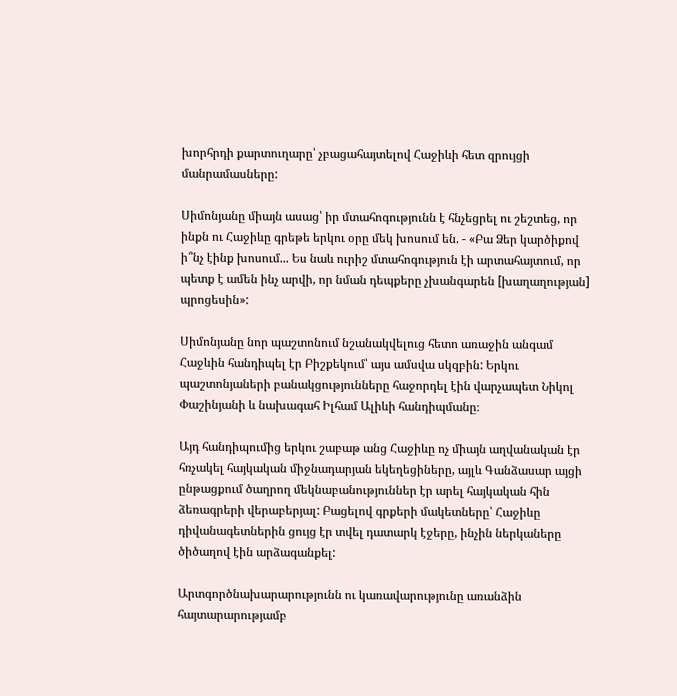խորհրդի քարտուղարը՝ չբացահայտելով Հաջիևի հետ զրույցի մանրամասները:

Սիմոնյանը միայն ասաց՝ իր մտահոգությունն է հնչեցրել ու շեշտեց, որ ինքն ու Հաջիևը գրեթե երկու օրը մեկ խոսում են. - «Բա Ձեր կարծիքով ի՞նչ էինք խոսում... Ես նաև ուրիշ մտահոգություն էի արտահայտում, որ պետք է ամեն ինչ արվի, որ նման դեպքերը չխանգարեն [խաղաղության] պրոցեսին»:

Սիմոնյանը նոր պաշտոնում նշանակվելուց հետո առաջին անգամ Հաջևին հանդիպել էր Բիշքեկում՝ այս ամսվա սկզբին: Երկու պաշտոնյաների բանակցությունները հաջորդել էին վարչապետ Նիկոլ Փաշինյանի և նախագահ Իլհամ Ալիևի հանդիպմանը։

Այդ հանդիպումից երկու շաբաթ անց Հաջիևը ոչ միայն աղվանական էր հռչակել հայկական միջնադարյան եկեղեցիները, այլև Գանձասար այցի ընթացքում ծաղրող մեկնաբանություններ էր արել հայկական հին ձեռագրերի վերաբերյալ: Բացելով գրքերի մակետները՝ Հաջիևը դիվանագետներին ցույց էր տվել դատարկ էջերը, ինչին ներկաները ծիծաղով էին արձագանքել:

Արտգործնախարարությունն ու կառավարությունը առանձին հայտարարությամբ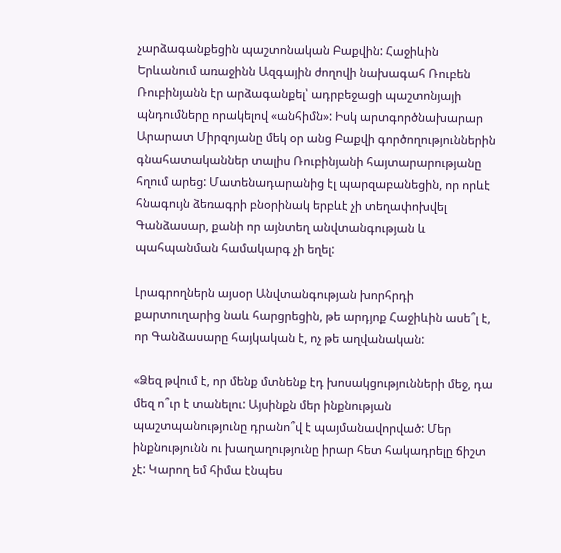չարձագանքեցին պաշտոնական Բաքվին: Հաջիևին Երևանում առաջինն Ազգային ժողովի նախագահ Ռուբեն Ռուբինյանն էր արձագանքել՝ ադրբեջացի պաշտոնյայի պնդումները որակելով «անհիմն»: Իսկ արտգործնախարար Արարատ Միրզոյանը մեկ օր անց Բաքվի գործողություններին գնահատականներ տալիս Ռուբինյանի հայտարարությանը հղում արեց: Մատենադարանից էլ պարզաբանեցին, որ որևէ հնագույն ձեռագրի բնօրինակ երբևէ չի տեղափոխվել Գանձասար, քանի որ այնտեղ անվտանգության և պահպանման համակարգ չի եղել:

Լրագրողներն այսօր Անվտանգության խորհրդի քարտուղարից նաև հարցրեցին, թե արդյոք Հաջիևին ասե՞լ է, որ Գանձասարը հայկական է, ոչ թե աղվանական:

«Ձեզ թվում է, որ մենք մտնենք էդ խոսակցությունների մեջ, դա մեզ ո՞ւր է տանելու: Այսինքն մեր ինքնության պաշտպանությունը դրանո՞վ է պայմանավորված: Մեր ինքնությունն ու խաղաղությունը իրար հետ հակադրելը ճիշտ չէ: Կարող եմ հիմա էնպես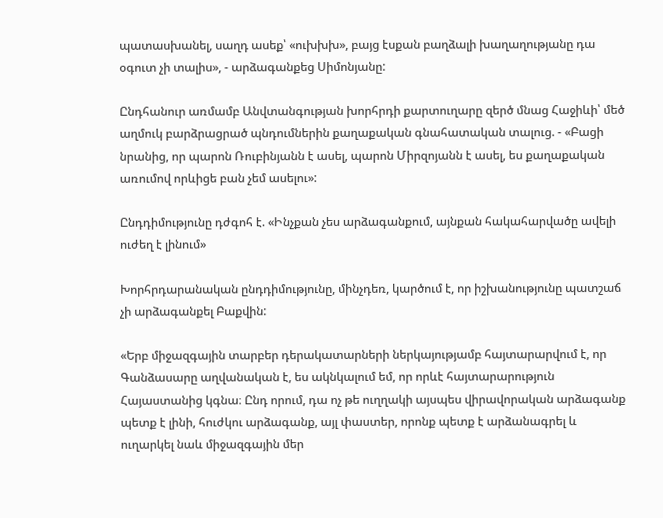պատասխանել, սաղդ ասեք՝ «ուխխխ», բայց էսքան բաղձալի խաղաղությանը դա օգուտ չի տալիս», - արձագանքեց Սիմոնյանը:

Ընդհանուր առմամբ Անվտանգության խորհրդի քարտուղարը զերծ մնաց Հաջիևի՝ մեծ աղմուկ բարձրացրած պնդումներին քաղաքական գնահատական տալուց. - «Բացի նրանից, որ պարոն Ռուբինյանն է ասել, պարոն Միրզոյանն է ասել, ես քաղաքական առումով որևիցե բան չեմ ասելու»:

Ընդդիմությունը դժգոհ է. «Ինչքան չես արձագանքում, այնքան հակահարվածը ավելի ուժեղ է լինում»

Խորհրդարանական ընդդիմությունը, մինչդեռ, կարծում է, որ իշխանությունը պատշաճ չի արձագանքել Բաքվին:

«Երբ միջազգային տարբեր դերակատարների ներկայությամբ հայտարարվում է, որ Գանձասարը աղվանական է, ես ակնկալում եմ, որ որևէ հայտարարություն Հայաստանից կգնա։ Ընդ որում, դա ոչ թե ուղղակի այսպես վիրավորական արձագանք պետք է լինի, հուժկու արձագանք, այլ փաստեր, որոնք պետք է արձանագրել և ուղարկել նաև միջազգային մեր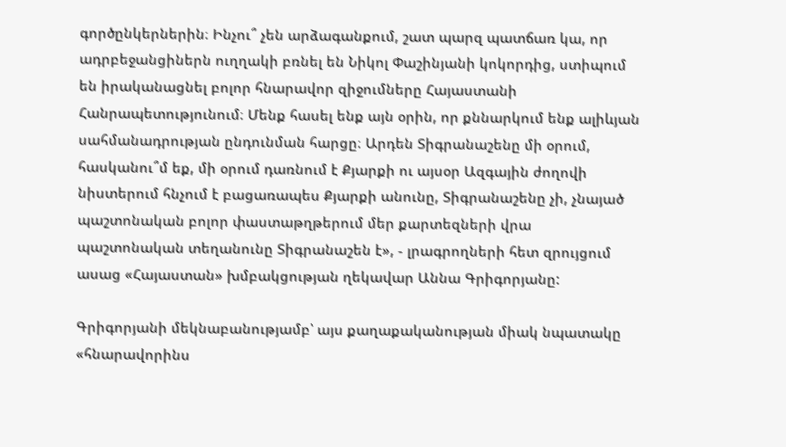գործընկերներին։ Ինչու՞ չեն արձագանքում, շատ պարզ պատճառ կա, որ ադրբեջանցիներն ուղղակի բռնել են Նիկոլ Փաշինյանի կոկորդից, ստիպում են իրականացնել բոլոր հնարավոր զիջումները Հայաստանի Հանրապետությունում։ Մենք հասել ենք այն օրին, որ քննարկում ենք ալիևյան սահմանադրության ընդունման հարցը։ Արդեն Տիգրանաշենը մի օրում, հասկանու՞մ եք, մի օրում դառնում է Քյարքի ու այսօր Ազգային ժողովի նիստերում հնչում է բացառապես Քյարքի անունը, Տիգրանաշենը չի, չնայած պաշտոնական բոլոր փաստաթղթերում մեր քարտեզների վրա պաշտոնական տեղանունը Տիգրանաշեն է», - լրագրողների հետ զրույցում ասաց «Հայաստան» խմբակցության ղեկավար Աննա Գրիգորյանը:

Գրիգորյանի մեկնաբանությամբ՝ այս քաղաքականության միակ նպատակը «հնարավորինս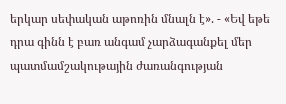երկար սեփական աթոռին մնալն է». - «Եվ եթե դրա գինն է բառ անգամ չարձագանքել մեր պատմամշակութային ժառանգության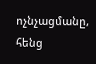ոչնչացմանը, հենց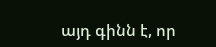այդ գինն է, որ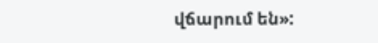վճարում են»: